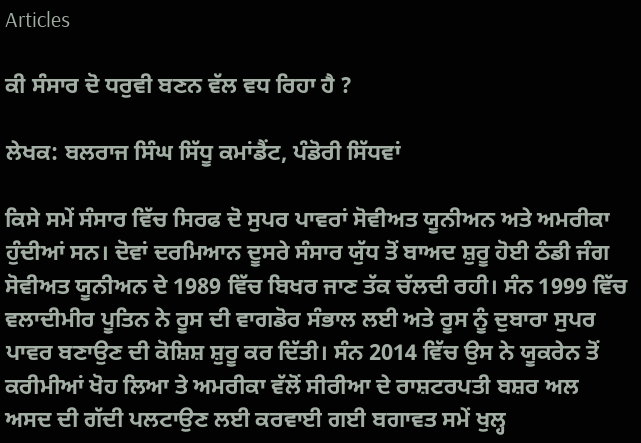Articles

ਕੀ ਸੰਸਾਰ ਦੋ ਧਰੁਵੀ ਬਣਨ ਵੱਲ ਵਧ ਰਿਹਾ ਹੈ ?

ਲੇਖਕ: ਬਲਰਾਜ ਸਿੰਘ ਸਿੱਧੂ ਕਮਾਂਡੈਂਟ, ਪੰਡੋਰੀ ਸਿੱਧਵਾਂ

ਕਿਸੇ ਸਮੇਂ ਸੰਸਾਰ ਵਿੱਚ ਸਿਰਫ ਦੋ ਸੁਪਰ ਪਾਵਰਾਂ ਸੋਵੀਅਤ ਯੂਨੀਅਨ ਅਤੇ ਅਮਰੀਕਾ ਹੁੰਦੀਆਂ ਸਨ। ਦੋਵਾਂ ਦਰਮਿਆਨ ਦੂਸਰੇ ਸੰਸਾਰ ਯੁੱਧ ਤੋਂ ਬਾਅਦ ਸ਼ੁਰੂ ਹੋਈ ਠੰਡੀ ਜੰਗ ਸੋਵੀਅਤ ਯੂਨੀਅਨ ਦੇ 1989 ਵਿੱਚ ਬਿਖਰ ਜਾਣ ਤੱਕ ਚੱਲਦੀ ਰਹੀ। ਸੰਨ 1999 ਵਿੱਚ ਵਲਾਦੀਮੀਰ ਪੂਤਿਨ ਨੇ ਰੂਸ ਦੀ ਵਾਗਡੋਰ ਸੰਭਾਲ ਲਈ ਅਤੇ ਰੂਸ ਨੂੰ ਦੁਬਾਰਾ ਸੁਪਰ ਪਾਵਰ ਬਣਾਉਣ ਦੀ ਕੋਸ਼ਿਸ਼ ਸ਼ੁਰੂ ਕਰ ਦਿੱਤੀ। ਸੰਨ 2014 ਵਿੱਚ ਉਸ ਨੇ ਯੂਕਰੇਨ ਤੋਂ ਕਰੀਮੀਆਂ ਖੋਹ ਲਿਆ ਤੇ ਅਮਰੀਕਾ ਵੱਲੋਂ ਸੀਰੀਆ ਦੇ ਰਾਸ਼ਟਰਪਤੀ ਬਸ਼ਰ ਅਲ ਅਸਦ ਦੀ ਗੱਦੀ ਪਲਟਾਉਣ ਲਈ ਕਰਵਾਈ ਗਈ ਬਗਾਵਤ ਸਮੇਂ ਖੁਲ੍ਹ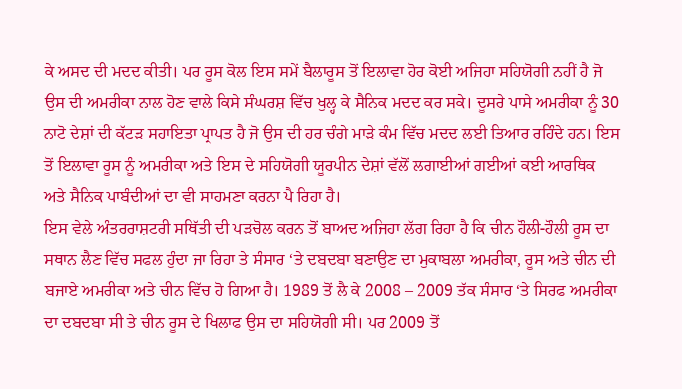ਕੇ ਅਸਦ ਦੀ ਮਦਦ ਕੀਤੀ। ਪਰ ਰੂਸ ਕੋਲ ਇਸ ਸਮੇਂ ਬੈਲਾਰੂਸ ਤੋਂ ਇਲਾਵਾ ਹੋਰ ਕੋਈ ਅਜਿਹਾ ਸਹਿਯੋਗੀ ਨਹੀਂ ਹੈ ਜੋ ਉਸ ਦੀ ਅਮਰੀਕਾ ਨਾਲ ਹੋਣ ਵਾਲੇ ਕਿਸੇ ਸੰਘਰਸ਼ ਵਿੱਚ ਖੁਲ੍ਹ ਕੇ ਸੈਨਿਕ ਮਦਦ ਕਰ ਸਕੇ। ਦੂਸਰੇ ਪਾਸੇ ਅਮਰੀਕਾ ਨੂੰ 30 ਨਾਟੋ ਦੇਸ਼ਾਂ ਦੀ ਕੱਟੜ ਸਹਾਇਤਾ ਪ੍ਰਾਪਤ ਹੈ ਜੋ ਉਸ ਦੀ ਹਰ ਚੰਗੇ ਮਾੜੇ ਕੰਮ ਵਿੱਚ ਮਦਦ ਲਈ ਤਿਆਰ ਰਹਿੰਦੇ ਹਨ। ਇਸ ਤੋਂ ਇਲਾਵਾ ਰੂਸ ਨੂੰ ਅਮਰੀਕਾ ਅਤੇ ਇਸ ਦੇ ਸਹਿਯੋਗੀ ਯੂਰਪੀਨ ਦੇਸ਼ਾਂ ਵੱਲੋਂ ਲਗਾਈਆਂ ਗਈਆਂ ਕਈ ਆਰਥਿਕ ਅਤੇ ਸੈਨਿਕ ਪਾਬੰਦੀਆਂ ਦਾ ਵੀ ਸਾਹਮਣਾ ਕਰਨਾ ਪੈ ਰਿਹਾ ਹੈ।
ਇਸ ਵੇਲੇ ਅੰਤਰਰਾਸ਼ਟਰੀ ਸਥਿੱਤੀ ਦੀ ਪੜਚੋਲ ਕਰਨ ਤੋਂ ਬਾਅਦ ਅਜਿਹਾ ਲੱਗ ਰਿਹਾ ਹੈ ਕਿ ਚੀਨ ਹੌਲੀ-ਹੌਲੀ ਰੂਸ ਦਾ ਸਥਾਨ ਲੈਣ ਵਿੱਚ ਸਫਲ ਹੁੰਦਾ ਜਾ ਰਿਹਾ ਤੇ ਸੰਸਾਰ ‘ਤੇ ਦਬਦਬਾ ਬਣਾਉਣ ਦਾ ਮੁਕਾਬਲਾ ਅਮਰੀਕਾ, ਰੂਸ ਅਤੇ ਚੀਨ ਦੀ ਬਜਾਏ ਅਮਰੀਕਾ ਅਤੇ ਚੀਨ ਵਿੱਚ ਹੋ ਗਿਆ ਹੈ। 1989 ਤੋਂ ਲੈ ਕੇ 2008 – 2009 ਤੱਕ ਸੰਸਾਰ ‘ਤੇ ਸਿਰਫ ਅਮਰੀਕਾ ਦਾ ਦਬਦਬਾ ਸੀ ਤੇ ਚੀਨ ਰੂਸ ਦੇ ਖਿਲਾਫ ਉਸ ਦਾ ਸਹਿਯੋਗੀ ਸੀ। ਪਰ 2009 ਤੋਂ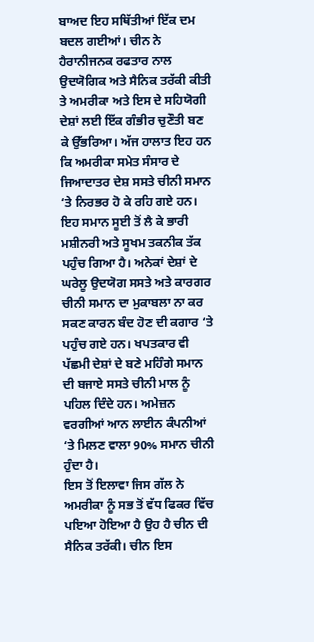ਬਾਅਦ ਇਹ ਸਥਿੱਤੀਆਂ ਇੱਕ ਦਮ ਬਦਲ ਗਈਆਂ। ਚੀਨ ਨੇ ਹੈਰਾਨੀਜਨਕ ਰਫਤਾਰ ਨਾਲ ਉਦਯੋਗਿਕ ਅਤੇ ਸੈਨਿਕ ਤਰੱਕੀ ਕੀਤੀ ਤੇ ਅਮਰੀਕਾ ਅਤੇ ਇਸ ਦੇ ਸਹਿਯੋਗੀ ਦੇਸ਼ਾਂ ਲਈ ਇੱਕ ਗੰਭੀਰ ਚੁਣੌਤੀ ਬਣ ਕੇ ਉੱਭਰਿਆ। ਅੱਜ ਹਾਲਾਤ ਇਹ ਹਨ ਕਿ ਅਮਰੀਕਾ ਸਮੇਤ ਸੰਸਾਰ ਦੇ ਜਿਆਦਾਤਰ ਦੇਸ਼ ਸਸਤੇ ਚੀਨੀ ਸਮਾਨ ‘ਤੇ ਨਿਰਭਰ ਹੋ ਕੇ ਰਹਿ ਗਏ ਹਨ। ਇਹ ਸਮਾਨ ਸੂਈ ਤੋਂ ਲੈ ਕੇ ਭਾਰੀ ਮਸ਼ੀਨਰੀ ਅਤੇ ਸੂਖਮ ਤਕਨੀਕ ਤੱਕ ਪਹੁੰਚ ਗਿਆ ਹੈ। ਅਨੇਕਾਂ ਦੇਸ਼ਾਂ ਦੇ ਘਰੇਲੂ ਉਦਯੋਗ ਸਸਤੇ ਅਤੇ ਕਾਰਗਰ ਚੀਨੀ ਸਮਾਨ ਦਾ ਮੁਕਾਬਲਾ ਨਾ ਕਰ ਸਕਣ ਕਾਰਨ ਬੰਦ ਹੋਣ ਦੀ ਕਗਾਰ ‘ਤੇ ਪਹੁੰਚ ਗਏ ਹਨ। ਖਪਤਕਾਰ ਵੀ ਪੱਛਮੀ ਦੇਸ਼ਾਂ ਦੇ ਬਣੇ ਮਹਿੰਗੇ ਸਮਾਨ ਦੀ ਬਜਾਏ ਸਸਤੇ ਚੀਨੀ ਮਾਲ ਨੂੰ ਪਹਿਲ ਦਿੰਦੇ ਹਨ। ਅਮੇਜ਼ਨ ਵਰਗੀਆਂ ਆਨ ਲਾਈਨ ਕੰਪਨੀਆਂ ‘ਤੇ ਮਿਲਣ ਵਾਲਾ 90% ਸਮਾਨ ਚੀਨੀ ਹੁੰਦਾ ਹੈ।
ਇਸ ਤੋਂ ਇਲਾਵਾ ਜਿਸ ਗੱਲ ਨੇ ਅਮਰੀਕਾ ਨੂੰ ਸਭ ਤੋਂ ਵੱਧ ਫਿਕਰ ਵਿੱਚ ਪਇਆ ਹੋਇਆ ਹੈ ਉਹ ਹੈ ਚੀਨ ਦੀ ਸੈਨਿਕ ਤਰੱਕੀ। ਚੀਨ ਇਸ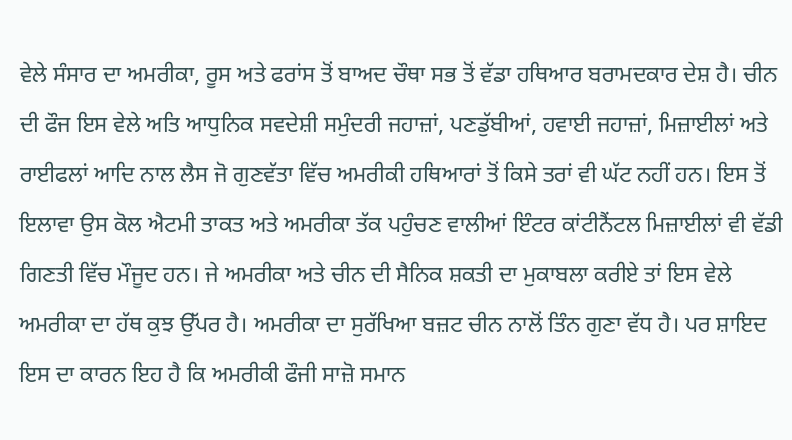ਵੇਲੇ ਸੰਸਾਰ ਦਾ ਅਮਰੀਕਾ, ਰੂਸ ਅਤੇ ਫਰਾਂਸ ਤੋਂ ਬਾਅਦ ਚੌਥਾ ਸਭ ਤੋਂ ਵੱਡਾ ਹਥਿਆਰ ਬਰਾਮਦਕਾਰ ਦੇਸ਼ ਹੈ। ਚੀਨ ਦੀ ਫੌਜ ਇਸ ਵੇਲੇ ਅਤਿ ਆਧੁਨਿਕ ਸਵਦੇਸ਼ੀ ਸਮੁੰਦਰੀ ਜਹਾਜ਼ਾਂ, ਪਣਡੁੱਬੀਆਂ, ਹਵਾਈ ਜਹਾਜ਼ਾਂ, ਮਿਜ਼ਾਈਲਾਂ ਅਤੇ ਰਾਈਫਲਾਂ ਆਦਿ ਨਾਲ ਲੈਸ ਜੋ ਗੁਣਵੱਤਾ ਵਿੱਚ ਅਮਰੀਕੀ ਹਥਿਆਰਾਂ ਤੋਂ ਕਿਸੇ ਤਰਾਂ ਵੀ ਘੱਟ ਨਹੀਂ ਹਨ। ਇਸ ਤੋਂ ਇਲਾਵਾ ਉਸ ਕੋਲ ਐਟਮੀ ਤਾਕਤ ਅਤੇ ਅਮਰੀਕਾ ਤੱਕ ਪਹੁੰਚਣ ਵਾਲੀਆਂ ਇੰਟਰ ਕਾਂਟੀਨੈਂਟਲ ਮਿਜ਼ਾਈਲਾਂ ਵੀ ਵੱਡੀ ਗਿਣਤੀ ਵਿੱਚ ਮੌਜੂਦ ਹਨ। ਜੇ ਅਮਰੀਕਾ ਅਤੇ ਚੀਨ ਦੀ ਸੈਨਿਕ ਸ਼ਕਤੀ ਦਾ ਮੁਕਾਬਲਾ ਕਰੀਏ ਤਾਂ ਇਸ ਵੇਲੇ ਅਮਰੀਕਾ ਦਾ ਹੱਥ ਕੁਝ ਉੱਪਰ ਹੈ। ਅਮਰੀਕਾ ਦਾ ਸੁਰੱਖਿਆ ਬਜ਼ਟ ਚੀਨ ਨਾਲੋਂ ਤਿੰਨ ਗੁਣਾ ਵੱਧ ਹੈ। ਪਰ ਸ਼ਾਇਦ ਇਸ ਦਾ ਕਾਰਨ ਇਹ ਹੈ ਕਿ ਅਮਰੀਕੀ ਫੌਜੀ ਸਾਜ਼ੋ ਸਮਾਨ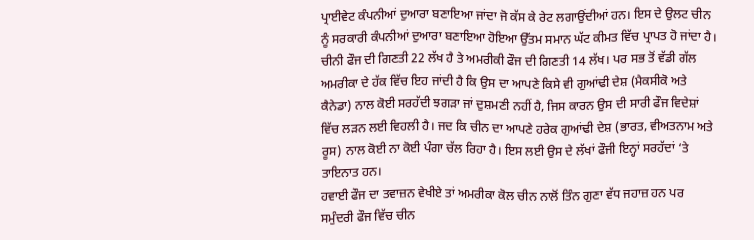ਪ੍ਰਾਈਵੇਟ ਕੰਪਨੀਆਂ ਦੁਆਰਾ ਬਣਾਇਆ ਜਾਂਦਾ ਜੋ ਕੱਸ ਕੇ ਰੇਟ ਲਗਾਉਂਦੀਆਂ ਹਨ। ਇਸ ਦੇ ਉਲਟ ਚੀਨ ਨੂੰ ਸਰਕਾਰੀ ਕੰਪਨੀਆਂ ਦੁਆਰਾ ਬਣਾਇਆ ਹੋਇਆ ਉੱਤਮ ਸਮਾਨ ਘੱਟ ਕੀਮਤ ਵਿੱਚ ਪ੍ਰਾਪਤ ਹੋ ਜਾਂਦਾ ਹੈ। ਚੀਨੀ ਫੌਜ ਦੀ ਗਿਣਤੀ 22 ਲੱਖ ਹੈ ਤੇ ਅਮਰੀਕੀ ਫੌਜ ਦੀ ਗਿਣਤੀ 14 ਲੱਖ। ਪਰ ਸਭ ਤੋਂ ਵੱਡੀ ਗੱਲ ਅਮਰੀਕਾ ਦੇ ਹੱਕ ਵਿੱਚ ਇਹ ਜਾਂਦੀ ਹੈ ਕਿ ਉਸ ਦਾ ਆਪਣੇ ਕਿਸੇ ਵੀ ਗੁਆਂਢੀ ਦੇਸ਼ (ਮੈਕਸੀਕੋ ਅਤੇ ਕੈਨੇਡਾ) ਨਾਲ ਕੋਈ ਸਰਹੱਦੀ ਝਗੜਾ ਜਾਂ ਦੁਸ਼ਮਣੀ ਨਹੀਂ ਹੈ, ਜਿਸ ਕਾਰਨ ਉਸ ਦੀ ਸਾਰੀ ਫੌਜ ਵਿਦੇਸ਼ਾਂ ਵਿੱਚ ਲੜਨ ਲਈ ਵਿਹਲੀ ਹੈ। ਜਦ ਕਿ ਚੀਨ ਦਾ ਆਪਣੇ ਹਰੇਕ ਗੁਆਂਢੀ ਦੇਸ਼ (ਭਾਰਤ, ਵੀਅਤਨਾਮ ਅਤੇ ਰੂਸ) ਨਾਲ ਕੋਈ ਨਾ ਕੋਈ ਪੰਗਾ ਚੱਲ ਰਿਹਾ ਹੈ। ਇਸ ਲਈ ਉਸ ਦੇ ਲੱਖਾਂ ਫੌਜੀ ਇਨ੍ਹਾਂ ਸਰਹੱਦਾਂ ‘ਤੇ ਤਾਇਨਾਤ ਹਨ।
ਹਵਾਈ ਫੌਜ ਦਾ ਤਵਾਜ਼ਨ ਵੇਖੀਏ ਤਾਂ ਅਮਰੀਕਾ ਕੋਲ ਚੀਨ ਨਾਲੋਂ ਤਿੰਨ ਗੁਣਾ ਵੱਧ ਜਹਾਜ਼ ਹਨ ਪਰ ਸਮੁੰਦਰੀ ਫੌਜ ਵਿੱਚ ਚੀਨ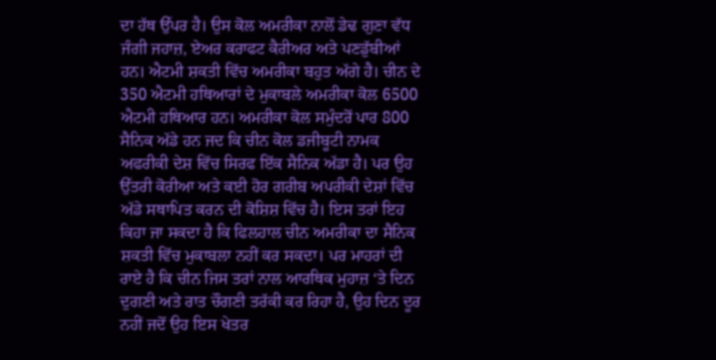ਦਾ ਹੱਥ ਉੱਪਰ ਹੈ। ਉਸ ਕੋਲ ਅਮਰੀਕਾ ਨਾਲੋਂ ਡੇਢ ਗੁਣਾ ਵੱਧ ਜੰਗੀ ਜਹਾਜ਼, ਏਅਰ ਕਰਾਫਟ ਕੈਰੀਅਰ ਅਤੇ ਪਣਡੁੱਬੀਆਂ ਹਨ। ਐਟਮੀ ਸ਼ਕਤੀ ਵਿੱਚ ਅਮਰੀਕਾ ਬਹੁਤ ਅੱਗੇ ਹੈ। ਚੀਨ ਦੇ 350 ਐਟਮੀ ਹਥਿਆਰਾਂ ਦੇ ਮੁਕਾਬਲੇ ਅਮਰੀਕਾ ਕੋਲ 6500 ਐਟਮੀ ਹਥਿਆਰ ਹਨ। ਅਮਰੀਕਾ ਕੋਲ ਸਮੁੰਦਰੋਂ ਪਾਰ 800 ਸੈਨਿਕ ਅੱਡੇ ਹਨ ਜਦ ਕਿ ਚੀਨ ਕੋਲ ਡਜੀਬੂਟੀ ਨਾਮਕ ਅਫਰੀਕੀ ਦੇਸ਼ ਵਿੱਚ ਸਿਰਫ ਇੱਕ ਸੈਨਿਕ ਅੱਡਾ ਹੈ। ਪਰ ਉਹ ਉੱਤਰੀ ਕੋਰੀਆ ਅਤੇ ਕਈ ਹੋਰ ਗਰੀਬ ਅਪਰੀਕੀ ਦੇਸ਼ਾਂ ਵਿੱਚ ਅੱਡੇ ਸਥਾਪਿਤ ਕਰਨ ਦੀ ਕੋਸ਼ਿਸ਼ ਵਿੱਚ ਹੈ। ਇਸ ਤਰਾਂ ਇਹ ਕਿਹਾ ਜਾ ਸਕਦਾ ਹੈ ਕਿ ਫਿਲਹਾਲ ਚੀਨ ਅਮਰੀਕਾ ਦਾ ਸੈਨਿਕ ਸ਼ਕਤੀ ਵਿੱਚ ਮੁਕਾਬਲਾ ਨਹੀਂ ਕਰ ਸਕਦਾ। ਪਰ ਮਾਹਰਾਂ ਦੀ ਰਾਏ ਹੈ ਕਿ ਚੀਨ ਜਿਸ ਤਰਾਂ ਨਾਲ ਆਰਥਿਕ ਮੁਹਾਜ਼ ‘ਤੇ ਦਿਨ ਦੁਗਣੀ ਅਤੇ ਰਾਤ ਚੌਗਣੀ ਤਰੱਕੀ ਕਰ ਰਿਹਾ ਹੈ, ਉਹ ਦਿਨ ਦੂਰ ਨਹੀਂ ਜਦੋਂ ਉਹ ਇਸ ਖੇਤਰ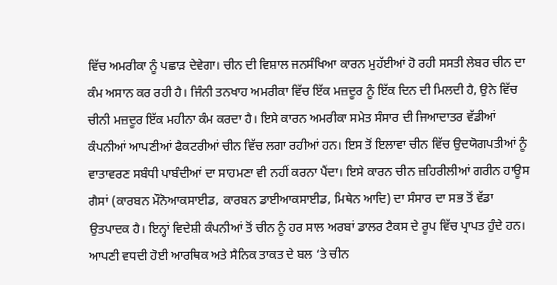ਵਿੱਚ ਅਮਰੀਕਾ ਨੂੰ ਪਛਾੜ ਦੇਵੇਗਾ। ਚੀਨ ਦੀ ਵਿਸ਼ਾਲ ਜਨਸੰਖਿਆ ਕਾਰਨ ਮੁਹੱਈਆਂ ਹੋ ਰਹੀ ਸਸਤੀ ਲੇਬਰ ਚੀਨ ਦਾ ਕੰਮ ਅਸਾਨ ਕਰ ਰਹੀ ਹੈ। ਜਿੰਨੀ ਤਨਖਾਹ ਅਮਰੀਕਾ ਵਿੱਚ ਇੱਕ ਮਜ਼ਦੂਰ ਨੂੰ ਇੱਕ ਦਿਨ ਦੀ ਮਿਲਦੀ ਹੈ, ਉਨੇ ਵਿੱਚ ਚੀਨੀ ਮਜ਼ਦੂਰ ਇੱਕ ਮਹੀਨਾ ਕੰਮ ਕਰਦਾ ਹੈ। ਇਸੇ ਕਾਰਨ ਅਮਰੀਕਾ ਸਮੇਤ ਸੰਸਾਰ ਦੀ ਜਿਆਦਾਤਰ ਵੱਡੀਆਂ ਕੰਪਨੀਆਂ ਆਪਣੀਆਂ ਫੈਕਟਰੀਆਂ ਚੀਨ ਵਿੱਚ ਲਗਾ ਰਹੀਆਂ ਹਨ। ਇਸ ਤੋਂ ਇਲਾਵਾ ਚੀਨ ਵਿੱਚ ਉਦਯੋਗਪਤੀਆਂ ਨੂੰ ਵਾਤਾਵਰਣ ਸਬੰਧੀ ਪਾਬੰਦੀਆਂ ਦਾ ਸਾਹਮਣਾ ਵੀ ਨਹੀਂ ਕਰਨਾ ਪੈਂਦਾ। ਇਸੇ ਕਾਰਨ ਚੀਨ ਜ਼ਹਿਰੀਲੀਆਂ ਗਰੀਨ ਹਾਊਸ ਗੈਸਾਂ (ਕਾਰਬਨ ਮੌਨੋਆਕਸਾਈਡ, ਕਾਰਬਨ ਡਾਈਆਕਸਾਈਡ, ਮਿਥੇਨ ਆਦਿ) ਦਾ ਸੰਸਾਰ ਦਾ ਸਭ ਤੋਂ ਵੱਡਾ ਉਤਪਾਦਕ ਹੈ। ਇਨ੍ਹਾਂ ਵਿਦੇਸ਼ੀ ਕੰਪਨੀਆਂ ਤੋਂ ਚੀਨ ਨੂੰ ਹਰ ਸਾਲ ਅਰਬਾਂ ਡਾਲਰ ਟੈਕਸ ਦੇ ਰੂਪ ਵਿੱਚ ਪ੍ਰਾਪਤ ਹੁੰਦੇ ਹਨ।
ਆਪਣੀ ਵਧਦੀ ਹੋਈ ਆਰਥਿਕ ਅਤੇ ਸੈਨਿਕ ਤਾਕਤ ਦੇ ਬਲ ‘ਤੇ ਚੀਨ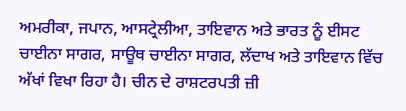ਅਮਰੀਕਾ, ਜਪਾਨ, ਆਸਟ੍ਰੇਲੀਆ, ਤਾਇਵਾਨ ਅਤੇ ਭਾਰਤ ਨੂੰ ਈਸਟ ਚਾਈਨਾ ਸਾਗਰ, ਸਾਊਥ ਚਾਈਨਾ ਸਾਗਰ, ਲੱਦਾਖ ਅਤੇ ਤਾਇਵਾਨ ਵਿੱਚ ਅੱਖਾਂ ਵਿਖਾ ਰਿਹਾ ਹੈ। ਚੀਨ ਦੇ ਰਾਸ਼ਟਰਪਤੀ ਜ਼ੀ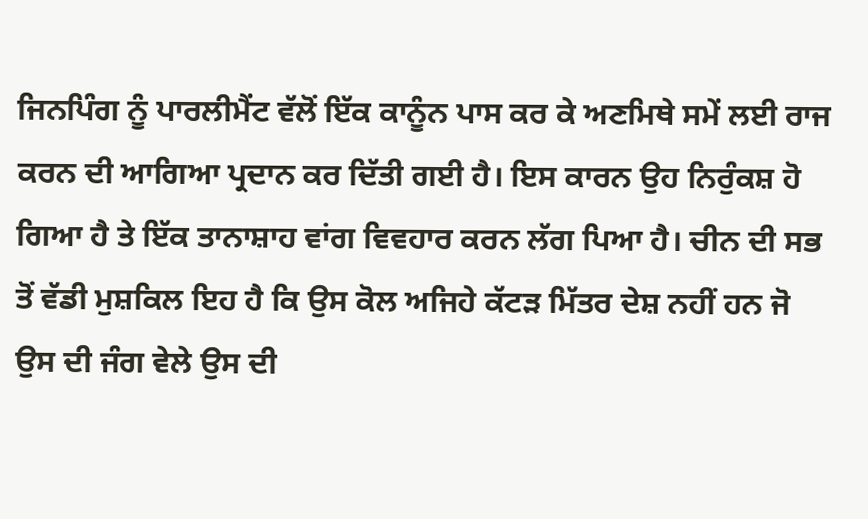ਜਿਨਪਿੰਗ ਨੂੰ ਪਾਰਲੀਮੈਂਟ ਵੱਲੋਂ ਇੱਕ ਕਾਨੂੰਨ ਪਾਸ ਕਰ ਕੇ ਅਣਮਿਥੇ ਸਮੇਂ ਲਈ ਰਾਜ ਕਰਨ ਦੀ ਆਗਿਆ ਪ੍ਰਦਾਨ ਕਰ ਦਿੱਤੀ ਗਈ ਹੈ। ਇਸ ਕਾਰਨ ਉਹ ਨਿਰੁੰਕਸ਼ ਹੋ ਗਿਆ ਹੈ ਤੇ ਇੱਕ ਤਾਨਾਸ਼ਾਹ ਵਾਂਗ ਵਿਵਹਾਰ ਕਰਨ ਲੱਗ ਪਿਆ ਹੈ। ਚੀਨ ਦੀ ਸਭ ਤੋਂ ਵੱਡੀ ਮੁਸ਼ਕਿਲ ਇਹ ਹੈ ਕਿ ਉਸ ਕੋਲ ਅਜਿਹੇ ਕੱਟੜ ਮਿੱਤਰ ਦੇਸ਼ ਨਹੀਂ ਹਨ ਜੋ ਉਸ ਦੀ ਜੰਗ ਵੇਲੇ ਉਸ ਦੀ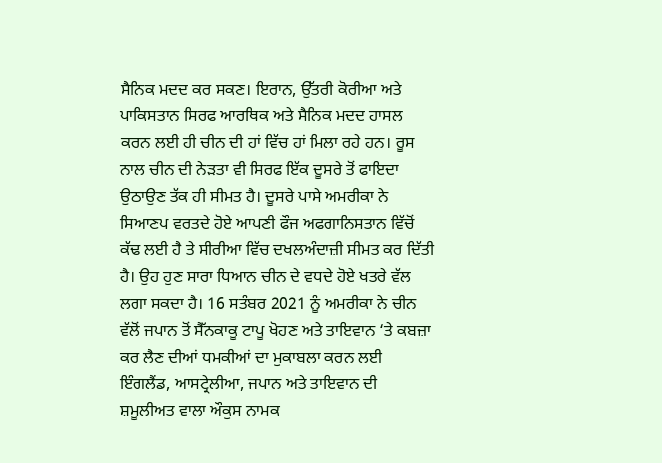ਸੈਨਿਕ ਮਦਦ ਕਰ ਸਕਣ। ਇਰਾਨ, ਉੱਤਰੀ ਕੋਰੀਆ ਅਤੇ ਪਾਕਿਸਤਾਨ ਸਿਰਫ ਆਰਥਿਕ ਅਤੇ ਸੈਨਿਕ ਮਦਦ ਹਾਸਲ ਕਰਨ ਲਈ ਹੀ ਚੀਨ ਦੀ ਹਾਂ ਵਿੱਚ ਹਾਂ ਮਿਲਾ ਰਹੇ ਹਨ। ਰੂਸ ਨਾਲ ਚੀਨ ਦੀ ਨੇੜਤਾ ਵੀ ਸਿਰਫ ਇੱਕ ਦੂਸਰੇ ਤੋਂ ਫਾਇਦਾ ਉਠਾਉਣ ਤੱਕ ਹੀ ਸੀਮਤ ਹੈ। ਦੂਸਰੇ ਪਾਸੇ ਅਮਰੀਕਾ ਨੇ ਸਿਆਣਪ ਵਰਤਦੇ ਹੋਏ ਆਪਣੀ ਫੌਜ ਅਫਗਾਨਿਸਤਾਨ ਵਿੱਚੋਂ ਕੱਢ ਲਈ ਹੈ ਤੇ ਸੀਰੀਆ ਵਿੱਚ ਦਖਲਅੰਦਾਜ਼ੀ ਸੀਮਤ ਕਰ ਦਿੱਤੀ ਹੈ। ਉਹ ਹੁਣ ਸਾਰਾ ਧਿਆਨ ਚੀਨ ਦੇ ਵਧਦੇ ਹੋਏ ਖਤਰੇ ਵੱਲ ਲਗਾ ਸਕਦਾ ਹੈ। 16 ਸਤੰਬਰ 2021 ਨੂੰ ਅਮਰੀਕਾ ਨੇ ਚੀਨ ਵੱਲੋਂ ਜਪਾਨ ਤੋਂ ਸੈੱਨਕਾਕੂ ਟਾਪੂ ਖੋਹਣ ਅਤੇ ਤਾਇਵਾਨ ‘ਤੇ ਕਬਜ਼ਾ ਕਰ ਲੈਣ ਦੀਆਂ ਧਮਕੀਆਂ ਦਾ ਮੁਕਾਬਲਾ ਕਰਨ ਲਈ ਇੰਗਲੈਂਡ, ਆਸਟ੍ਰੇਲੀਆ, ਜਪਾਨ ਅਤੇ ਤਾਇਵਾਨ ਦੀ ਸ਼ਮੂਲੀਅਤ ਵਾਲਾ ਔਕੁਸ ਨਾਮਕ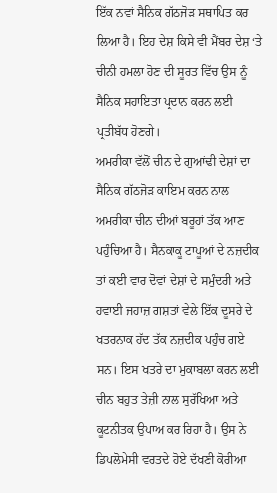ਇੱਕ ਨਵਾਂ ਸੈਨਿਕ ਗੱਠਜੋੜ ਸਥਾਪਿਤ ਕਰ ਲਿਆ ਹੈ। ਇਹ ਦੇਸ਼ ਕਿਸੇ ਵੀ ਮੈਂਬਰ ਦੇਸ਼ ‘ਤੇ ਚੀਨੀ ਹਮਲਾ ਹੋਣ ਦੀ ਸੂਰਤ ਵਿੱਚ ਉਸ ਨੂੰ ਸੈਨਿਕ ਸਹਾਇਤਾ ਪ੍ਰਦਾਨ ਕਰਨ ਲਈ ਪ੍ਰਤੀਬੱਧ ਹੋਣਗੇ।
ਅਮਰੀਕਾ ਵੱਲੋਂ ਚੀਨ ਦੇ ਗੁਆਂਢੀ ਦੇਸ਼ਾਂ ਦਾ ਸੈਨਿਕ ਗੱਠਜੋੜ ਕਾਇਮ ਕਰਨ ਨਾਲ ਅਮਰੀਕਾ ਚੀਨ ਦੀਆਂ ਬਰੂਹਾਂ ਤੱਕ ਆਣ ਪਹੁੰਚਿਆ ਹੈ। ਸੈਨਕਾਕੂ ਟਾਪੂਆਂ ਦੇ ਨਜ਼ਦੀਕ ਤਾਂ ਕਈ ਵਾਰ ਦੋਵਾਂ ਦੇਸ਼ਾਂ ਦੇ ਸਮੁੰਦਰੀ ਅਤੇ ਹਵਾਈ ਜਹਾਜ਼ ਗਸ਼ਤਾਂ ਵੇਲੇ ਇੱਕ ਦੂਸਰੇ ਦੇ ਖਤਰਨਾਕ ਹੱਦ ਤੱਕ ਨਜ਼ਦੀਕ ਪਹੁੰਚ ਗਏ ਸਨ। ਇਸ ਖਤਰੇ ਦਾ ਮੁਕਾਬਲਾ ਕਰਨ ਲਈ ਚੀਨ ਬਹੁਤ ਤੇਜ਼ੀ ਨਾਲ ਸੁਰੱਖਿਆ ਅਤੇ ਕੂਟਨੀਤਕ ਉਪਾਅ ਕਰ ਰਿਹਾ ਹੈ। ਉਸ ਨੇ ਡਿਪਲੋਮੇਸੀ ਵਰਤਦੇ ਹੋਏ ਦੱਖਣੀ ਕੋਰੀਆ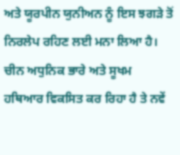ਅਤੇ ਯੂਰਪੀਨ ਯੁਨੀਅਨ ਨੂੰ ਇਸ ਝਗੜੇ ਤੋਂ ਨਿਰਲੇਪ ਰਹਿਣ ਲਈ ਮਨਾ ਲਿਆ ਹੈ। ਚੀਨ ਅਧੁਨਿਕ ਭਾਰੇ ਅਤੇ ਸੂਖਮ ਹਥਿਆਰ ਵਿਕਸਿਤ ਕਰ ਰਿਹਾ ਹੈ ਤੇ ਨਵੇਂ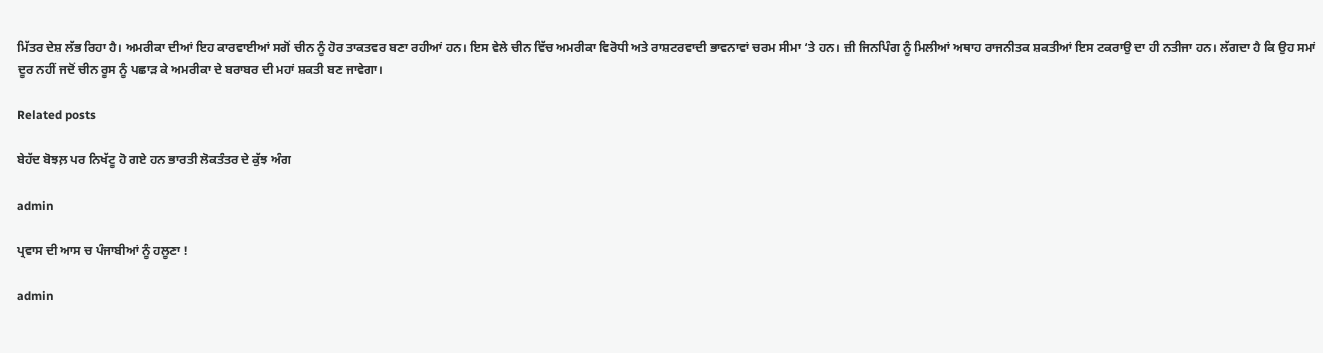ਮਿੱਤਰ ਦੇਸ਼ ਲੱਭ ਰਿਹਾ ਹੈ। ਅਮਰੀਕਾ ਦੀਆਂ ਇਹ ਕਾਰਵਾਈਆਂ ਸਗੋਂ ਚੀਨ ਨੂੰ ਹੋਰ ਤਾਕਤਵਰ ਬਣਾ ਰਹੀਆਂ ਹਨ। ਇਸ ਵੇਲੇ ਚੀਨ ਵਿੱਚ ਅਮਰੀਕਾ ਵਿਰੋਧੀ ਅਤੇ ਰਾਸ਼ਟਰਵਾਦੀ ਭਾਵਨਾਵਾਂ ਚਰਮ ਸੀਮਾ ‘ਤੇ ਹਨ। ਜ਼ੀ ਜਿਨਪਿੰਗ ਨੂੰ ਮਿਲੀਆਂ ਅਥਾਹ ਰਾਜਨੀਤਕ ਸ਼ਕਤੀਆਂ ਇਸ ਟਕਰਾਉ ਦਾ ਹੀ ਨਤੀਜਾ ਹਨ। ਲੱਗਦਾ ਹੈ ਕਿ ਉਹ ਸਮਾਂ ਦੂਰ ਨਹੀਂ ਜਦੋਂ ਚੀਨ ਰੂਸ ਨੂੰ ਪਛਾੜ ਕੇ ਅਮਰੀਕਾ ਦੇ ਬਰਾਬਰ ਦੀ ਮਹਾਂ ਸ਼ਕਤੀ ਬਣ ਜਾਵੇਗਾ।

Related posts

ਬੇਹੱਦ ਬੋਝਲ਼ ਪਰ ਨਿਖੱਟੂ ਹੋ ਗਏ ਹਨ ਭਾਰਤੀ ਲੋਕਤੰਤਰ ਦੇ ਕੁੱਝ ਅੰਗ

admin

ਪ੍ਰਵਾਸ ਦੀ ਆਸ ਚ ਪੰਜਾਬੀਆਂ ਨੂੰ ਹਲੂਣਾ !

admin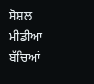ਸੋਸ਼ਲ ਮੀਡੀਆ ਬੱਚਿਆਂ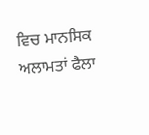ਵਿਚ ਮਾਨਸਿਕ ਅਲਾਮਤਾਂ ਫੈਲਾ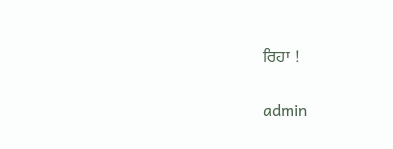ਰਿਹਾ !

admin